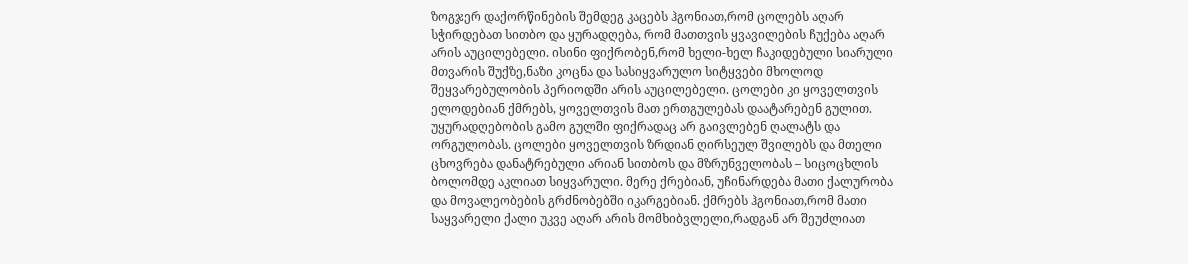ზოგჯერ დაქორწინების შემდეგ კაცებს ჰგონიათ,რომ ცოლებს აღარ სჭირდებათ სითბო და ყურადღება, რომ მათთვის ყვავილების ჩუქება აღარ არის აუცილებელი. ისინი ფიქრობენ,რომ ხელი-ხელ ჩაკიდებული სიარული მთვარის შუქზე,ნაზი კოცნა და სასიყვარულო სიტყვები მხოლოდ შეყვარებულობის პერიოდში არის აუცილებელი. ცოლები კი ყოველთვის ელოდებიან ქმრებს, ყოველთვის მათ ერთგულებას დაატარებენ გულით. უყურადღებობის გამო გულში ფიქრადაც არ გაივლებენ ღალატს და ორგულობას. ცოლები ყოველთვის ზრდიან ღირსეულ შვილებს და მთელი ცხოვრება დანატრებული არიან სითბოს და მზრუნველობას – სიცოცხლის ბოლომდე აკლიათ სიყვარული. მერე ქრებიან, უჩინარდება მათი ქალურობა და მოვალეობების გრძნობებში იკარგებიან. ქმრებს ჰგონიათ,რომ მათი საყვარელი ქალი უკვე აღარ არის მომხიბვლელი,რადგან არ შეუძლიათ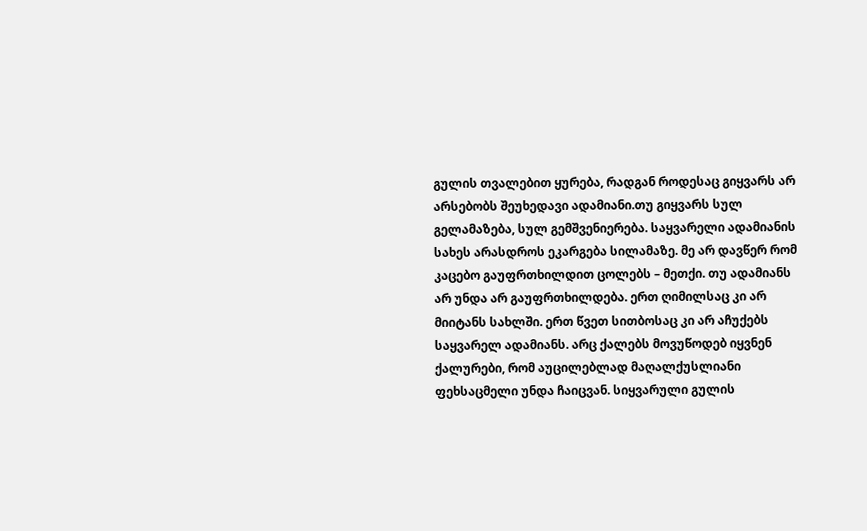გულის თვალებით ყურება, რადგან როდესაც გიყვარს არ არსებობს შეუხედავი ადამიანი.თუ გიყვარს სულ გელამაზება, სულ გემშვენიერება. საყვარელი ადამიანის სახეს არასდროს ეკარგება სილამაზე. მე არ დავწერ რომ კაცებო გაუფრთხილდით ცოლებს – მეთქი. თუ ადამიანს არ უნდა არ გაუფრთხილდება. ერთ ღიმილსაც კი არ მიიტანს სახლში. ერთ წვეთ სითბოსაც კი არ აჩუქებს საყვარელ ადამიანს. არც ქალებს მოვუწოდებ იყვნენ ქალურები, რომ აუცილებლად მაღალქუსლიანი ფეხსაცმელი უნდა ჩაიცვან. სიყვარული გულის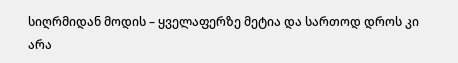სიღრმიდან მოდის – ყველაფერზე მეტია და სართოდ დროს კი არა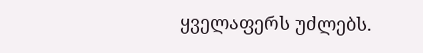ყველაფერს უძლებს.